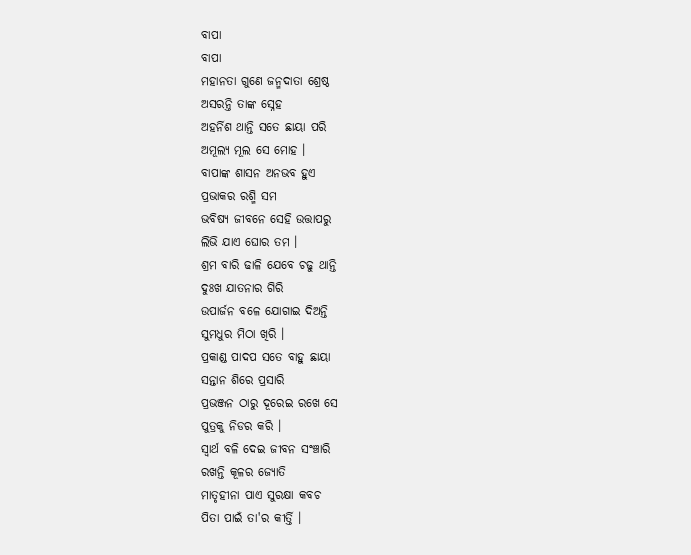ବାପା
ବାପା
ମହାନତା ଗୁଣେ ଜନ୍ମଦାତା ଶ୍ରେଷ୍ଠ
ଅସରନ୍ତି ତାଙ୍କ ସ୍ନେହ
ଅହର୍ନିଶ ଥାନ୍ତି ସତେ ଛାୟା ପରି
ଅମୂଲ୍ୟ ମୂଲ ସେ ମୋହ ।
ବାପାଙ୍କ ଶାସନ ଅନଭବ ହୁଏ
ପ୍ରଭାକର ରଶ୍ମି ସମ
ଭବିଷ୍ୟ ଜୀବନେ ସେହି ଉତ୍ତାପରୁ
ଲିଭି ଯାଏ ଘୋର ତମ ।
ଶ୍ରମ ବାରି ଢାଳି ଯେବେ ଚଢୁ ଥାନ୍ତି
ଦୁଃଖ ଯାତନାର ଗିରି
ଉପାର୍ଜନ ବଳେ ଯୋଗାଇ ଦିଅନ୍ତି
ସୁମଧୁର ମିଠା ଖିରି ।
ପ୍ରକାଣ୍ଡ ପାଦପ ସତେ ବାହୁ ଛାୟା
ସନ୍ତାନ ଶିରେ ପ୍ରସାରି
ପ୍ରଭଞ୍ଜନ ଠାରୁ ଦୂରେଇ ରଖେ ସେ
ପୁତ୍ରକୁ ନିଡର କରି ।
ସ୍ବାର୍ଥ ବଳି ଦେଇ ଜୀବନ ସଂଞ୍ଚାରି
ରଖନ୍ତି କୂଳର ଜ୍ୟୋତି
ମାତୃହୀନା ପାଏ ସୁରକ୍ଷା କବଚ
ପିତା ପାଇଁ ତା'ର କୀର୍ତ୍ତି ।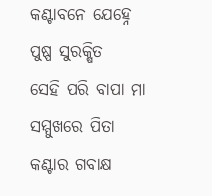କଣ୍ଟାବନେ ଯେହ୍ନେ ପୁଷ୍ପ ସୁରକ୍ଷିତ
ସେହି ପରି ବାପା ମା
ସମ୍ମୁଖରେ ପିତା କଣ୍ଟାର ଗବାକ୍ଷ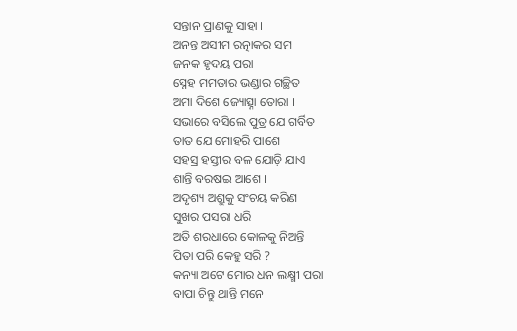ସନ୍ତାନ ପ୍ରାଣକୁ ସାହା ।
ଅନନ୍ତ ଅସୀମ ରତ୍ନାକର ସମ
ଜନକ ହୃଦୟ ପରା
ସ୍ନେହ ମମତାର ଭଣ୍ଡାର ଗଚ୍ଛିତ
ଅମା ଦିଶେ ଜ୍ୟୋତ୍ସ୍ନା ତୋରା ।
ସଭାରେ ବସିଲେ ପୁତ୍ର ଯେ ଗର୍ବିତ
ତାତ ଯେ ମୋହରି ପାଶେ
ସହସ୍ର ହସ୍ତୀର ବଳ ଯୋଡ଼ି ଯାଏ
ଶାନ୍ତି ବରଷଇ ଆଶେ ।
ଅଦୃଶ୍ୟ ଅଶ୍ରୁକୁ ସଂଚୟ କରିଣ
ସୁଖର ପସରା ଧରି
ଅତି ଶରଧାରେ କୋଳକୁ ନିଅନ୍ତି
ପିତା ପରି କେହୁ ସରି ?
କନ୍ୟା ଅଟେ ମୋର ଧନ ଲକ୍ଷ୍ମୀ ପରା
ବାପା ଚିନ୍ତୁ ଥାନ୍ତି ମନେ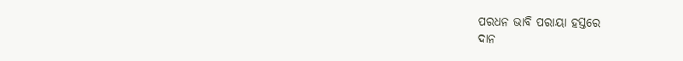ପରଧନ ଭାବି ପରାୟା ହସ୍ତରେ
ଦାନ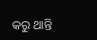କରୁ ଥାନ୍ତି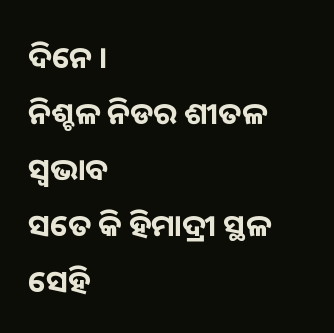ଦିନେ ।
ନିଶ୍ଚଳ ନିଡର ଶୀତଳ ସ୍ବଭାବ
ସତେ କି ହିମାଦ୍ରୀ ସ୍ଥଳ
ସେହି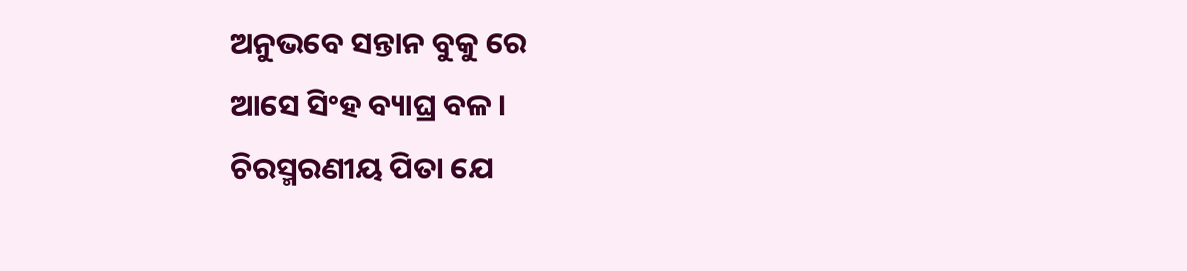ଅନୁଭବେ ସନ୍ତାନ ବୁକୁ ରେ
ଆସେ ସିଂହ ବ୍ୟାଘ୍ର ବଳ ।
ଚିରସ୍ମରଣୀୟ ପିତା ଯେ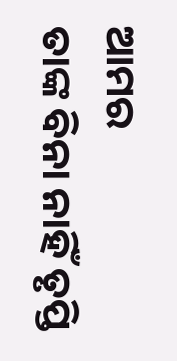ଆମର
ତାଙ୍କ ବିନା ନାହିଁ ତୃପ୍ତି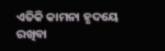ଏତିକି କାମନା ହୃଦୟେ ରଖିବା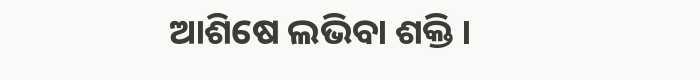ଆଶିଷେ ଲଭିବା ଶକ୍ତି ।